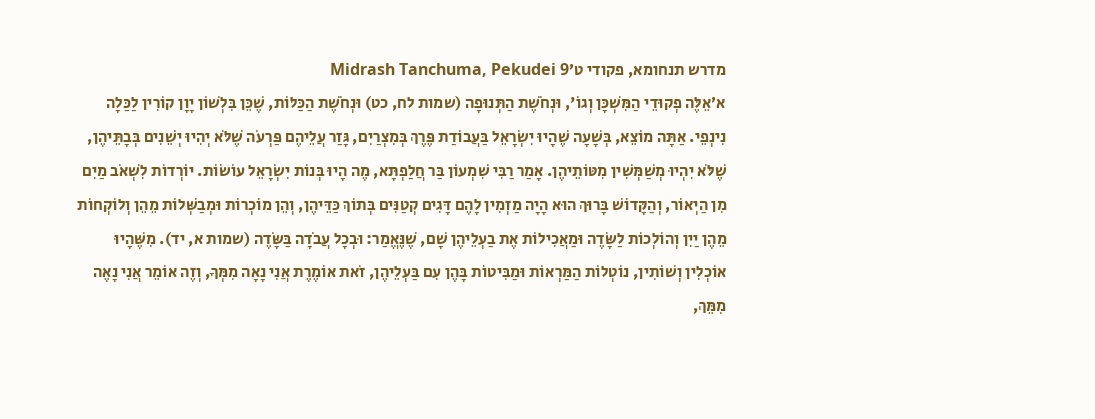מדרש תנחומא, פקודי ט׳Midrash Tanchuma, Pekudei 9
א׳אֵלֶּה פְקוּדֵי הַמִּשְׁכָּן וְגוֹ', וּנְחֹשֶׁת הַתְּנוּפָה (שמות לח, כט) וּנְחֹשֶׁת הַכַּלּוֹת, שֶׁכֵּן בִּלְשׁוֹן יָוָן קוֹרִין לַכַּלָה נִינְפֵי. אַתָּה מוֹצֵא, בְּשָׁעָה שֶׁהָיוּ יִשְׂרָאֵל בַּעֲבוֹדַת פֶּרֶךְ בְּמִצְרַיִם, גָּזַר עֲלֵיהֶם פַּרְעֹה שֶׁלֹּא יְהִיוּ יְשֵׁנִים בְּבָתֵּיהֶן, שֶׁלֹּא יִהְיוּ מְשַׁמְּשִׁין מִטּוֹתֵיהֶן. אָמַר רַבִּי שִׁמְעוֹן בַּר חֲלַפְתָּא, מֶה הָיוּ בְּנוֹת יִשְׂרָאֵל עוֹשׂוֹת. יוֹרְדוֹת לִשְׁאֹב מַיִם מִן הַיְאוֹר, וְהַקָּדוֹשׁ בָּרוּךְ הוּא הָיָה מַזְמִין לָהֶם דָּגִים קְטַנִּים בְּתוֹךְ כַּדֵּיהֶן, וְהֵן מוֹכְרוֹת וּמְבַשְּׁלוֹת מֵהֵן וְלוֹקְחוֹת מֵהֶן יַיִן וְהוֹלְכוֹת לַשָּׂדֶה וּמַאֲכִילוֹת אֶת בַעְלֵיהֶן שָׁם, שֶׁנֶּאֱמַר: וּבְכָל עֲבֹדָה בַּשָּׂדֶה (שמות א, יד). מִשֶּׁהָיוּ אוֹכְלִין וְשׁוֹתִין, נוֹטְלוֹת הַמַּרְאוֹת וּמַבִּיטוֹת בָּהֶן עִם בַּעְלֵיהֶן, זֹאת אוֹמֶרֶת אֲנִי נָאָה מִמְּךָ, וְזֶה אוֹמֵר אֲנִי נָאֶה מִמֵּךְ,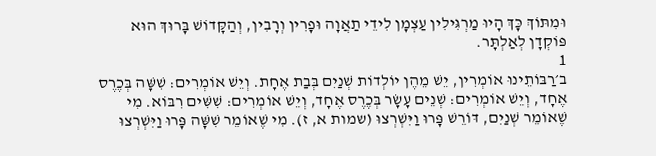וּמִתּוֹךְ כָּךְ הָיוּ מַרְגִּילִין עַצְמָן לִידֵי תַאֲוָה וּפָרִין וְרָבִין, וְהַקָּדוֹשׁ בָּרוּךְ הוּא פּוֹקְדָן לְאַלְתָּר.
1
ב׳רַבּוֹתֵינוּ אוֹמְרִין, יֵשׁ מֵהֶן יוֹלְדוֹת שְׁנַיִם בְּבַת אֶחָת. וְיֵשׁ אוֹמְרִים: שִׁשָּׁה בְּכֶרֶס אֶחָד, וְיֵשׁ אוֹמְרִים: שְׁנֵים עָשָׂר בְּכֶרֶס אֶחָד, וְיֵשׁ אוֹמְרִים: שִׁשִּׁים רִבּוֹא. מִי שֶׁאוֹמֵר שְׁנַיִם, דּוֹרֵשׁ פָּרוּ וַיִּשְׁרְצוּ (שמות א, ז). מִי שֶׁאוֹמֵר שִׁשָּׁה פָּרוּ וַיִּשְׁרְצוּ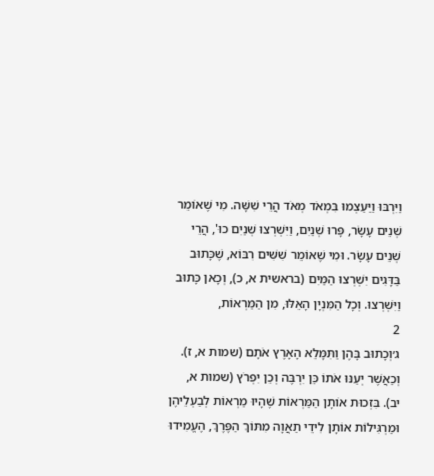וַיִּרְבּוּ וַיַּעַצְמוּ בִּמְאֹד מְאֹד הֲרֵי שִׁשָּׁה. מִי שֶׁאוֹמֵר שְׁנֵים עָשָׂר, פָּרוּ שְׁנַיִם, וַיִּשְׁרְצוּ שְׁנַיִם כוּ', הֲרֵי שְׁנֵים עָשָׂר. וּמִי שֶׁאוֹמֵר שִׁשִּׁים רִבּוֹא, שֶׁכָּתוּב בַּדָּגִים יִשְׁרְצוּ הַמַּיִם (בראשית א, כ), וְכָאן כָּתוּב וַיִּשְׁרְצוּ. וְכָל הַמִּנְיָן הָאֵלּוּ, מִן הַמַּרְאוֹת,
2
ג׳וְכָתוּב בָּהֶן וַתִּמָּלֵא הָאָרֶץ אֹתָם (שמות א, ז). וְכַאֲשֶׁר יְעַנּוּ אֹתוֹ כֵּן יִרְבֶּה וְכֵן יִפְרֹץ (שמות א, יב). בִּזְכוּת אוֹתָן הַמַּרְאוֹת שֶׁהָיוּ מַרְאוֹת לְבַעְלֵיהֶן וּמַרְגִּילוֹת אוֹתָן לִידֵי תַאֲוָה מִתּוֹךְ הַפֶּרֶךְ, הֶעֱמִידוּ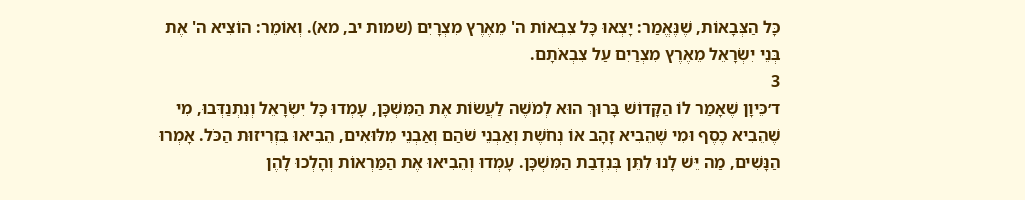כָּל הַצְּבָאוֹת, שֶׁנֶּאֱמַר: יָצְאוּ כָּל צִבְאוֹת ה' מֵאֶרֶץ מִצְרָיִם (שמות יב, מא). וְאוֹמֵר: הוֹצִיא ה' אֶת בְּנֵי יִשְׂרָאֵל מֵאֶרֶץ מִצְרַיִם עַל צִבְאֹתָם.
3
ד׳כֵּיוָן שֶׁאָמַר לוֹ הַקָּדוֹשׁ בָּרוּךְ הוּא לְמֹשֶׁה לַעֲשׂוֹת אֶת הַמִּשְׁכָּן, עָמְדוּ כָּל יִשְׂרָאֵל וְנִתְנַדְּבוּ, מִי שֶׁהֵבִיא כֶסֶף וּמִי שֶׁהֵבִיא זָהָב אוֹ נְחֹשֶׁת וְאַבְנֵי שֹׁהַם וְאַבְנֵי מִלּוּאִים, הֵבִיאוּ בִּזְרִיזוּת הַכֹּל. אָמְרוּ הַנָּשִׁים, מַה יֵּשׁ לָנוּ לִתֵּן בְּנִדְבַת הַמִּשְׁכָּן. עָמְדוּ וְהֵבִיאוּ אֶת הַמַּרְאוֹת וְהָלְכוּ לָהֶן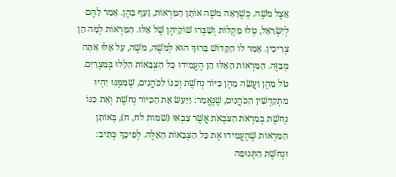אֵצֶל מֹשֶׁה. כְּשֶׁרָאָה מֹשֶׁה אוֹתָן הַמַּרְאוֹת, זָעַף בָּהֶן. אָמַר לָהֶם לְיִשְׂרָאֵל, טְלוּ מַקְלוֹת וְשַׁבְּרוּ שׁוֹקֵיהֶן שֶׁל אֵלּוּ. הַמַּרְאוֹת לְמָה הֵן צְרִיכִין. אָמַר לוֹ הַקָּדוֹשׁ בָּרוּךְ הוּא לְמֹשֶׁה, מֹשֶׁה, עַל אֵלּוּ אַתָּה מְבַזֶּה. הַמַּרְאוֹת הָאֵלּוּ הֵן הֶעֱמִידוּ כָּל הַצְּבָאוֹת הַלָּלוּ בְּמִצְרָיִם. טֹל מֵהֶן וַעֲשֵׂה מֵהֶן כִּיּוֹר נְחֹשֶׁת וְכַנּוֹ לַכֹּהֲנִים, שֶׁמִּמֶּנּוּ יִהְיוּ מִתְקַדְּשִׁין הַכֹּהֲנִים, שֶׁנֶּאֱמַר: וַיַּעַשׂ אֵת הַכִּיּוֹר נְחֹשֶׁת וְאֵת כַּנּוֹ נְחֹשֶׁת בְּמַרְאֹת הַצֹּבְאֹת אֲשֶׁר צָבְאוּ (שמות לח, ח), בְּאוֹתָן הַמַּרְאוֹת שֶׁהֶעֱמִידוּ אֶת כָּל הַצְּבָאוֹת הָאֵלֶּה. לְפִיכָךְ כְּתִיב: וּנְחֹשֶׁת הַתְּנוּפָה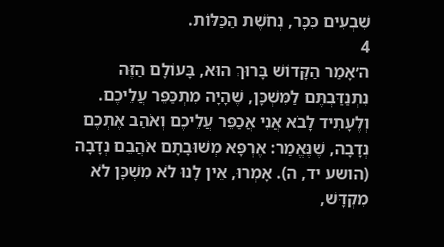שִׁבְעִים כִּכָּר, נְחֹשֶׁת הַכַּלּוֹת.
4
ה׳אָמַר הַקָּדוֹשׁ בָּרוּךְ הוּא, בָּעוֹלָם הַזֶּה נִתְנַדַּבְתֶּם לַמִּשְׁכָּן, שֶׁהָיָה מִתְכַּפֵּר עֲלֵיכֶם. וְלֶעָתִיד לָבֹא אֲנִי אֲכַפֵּר עֲלֵיכֶם וְאֹהַב אֶתְכֶם נְדָבָה, שֶׁנֶּאֱמַר: אֶרְפָּא מְשׁוּבָתָם אֹהֲבֵם נְדָבָה (הושע יד, ה). אָמְרוּ, אֵין לָנוּ לֹא מִשְׁכָּן לֹא מִקְדָּשׁ,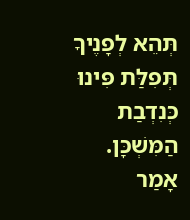תְּהֵא לְפָנֶיךָ תְּפִלַּת פִּינוּ כְּנִדְבַת הַמִּשְׁכָּן. אָמַר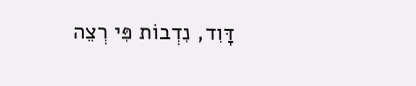דָּוִד, נִדְבוֹת פִּי רְצֵה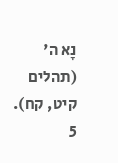נָא ה' (תהלים קיט, קח).
5